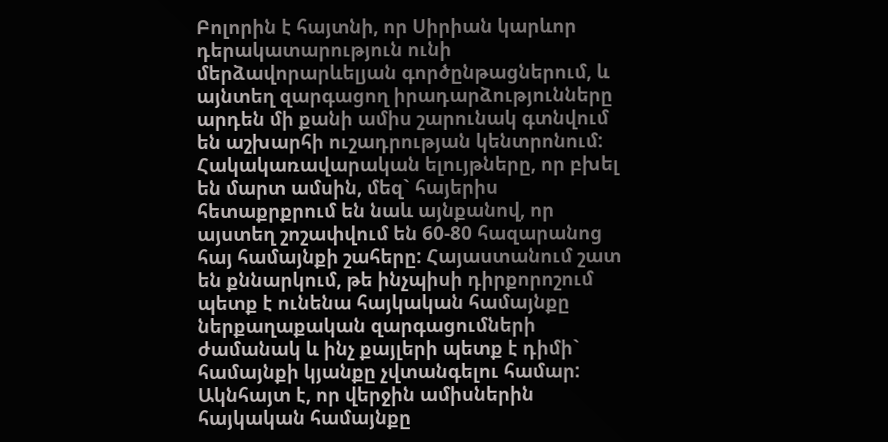Բոլորին է հայտնի, որ Սիրիան կարևոր դերակատարություն ունի մերձավորարևելյան գործընթացներում, և այնտեղ զարգացող իրադարձությունները արդեն մի քանի ամիս շարունակ գտնվում են աշխարհի ուշադրության կենտրոնում: Հակակառավարական ելույթները, որ բխել են մարտ ամսին, մեզ` հայերիս հետաքրքրում են նաև այնքանով, որ այստեղ շոշափվում են 60-80 հազարանոց հայ համայնքի շահերը: Հայաստանում շատ են քննարկում, թե ինչպիսի դիրքորոշում պետք է ունենա հայկական համայնքը ներքաղաքական զարգացումների ժամանակ և ինչ քայլերի պետք է դիմի` համայնքի կյանքը չվտանգելու համար:
Ակնհայտ է, որ վերջին ամիսներին հայկական համայնքը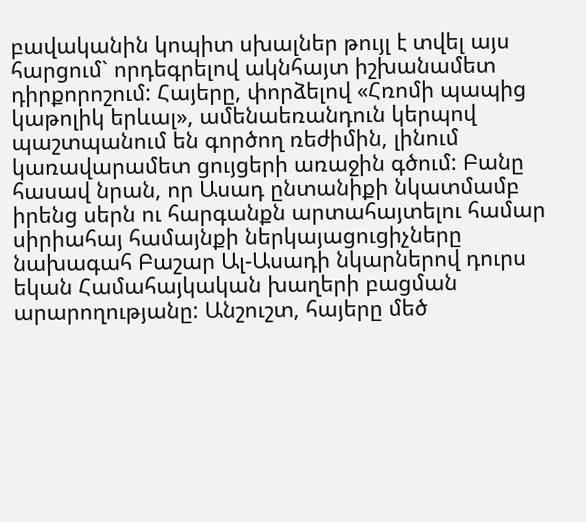բավականին կոպիտ սխալներ թույլ է տվել այս հարցում` որդեգրելով ակնհայտ իշխանամետ դիրքորոշում: Հայերը, փորձելով «Հռոմի պապից կաթոլիկ երևալ», ամենաեռանդուն կերպով պաշտպանում են գործող ռեժիմին, լինում կառավարամետ ցույցերի առաջին գծում: Բանը հասավ նրան, որ Ասադ ընտանիքի նկատմամբ իրենց սերն ու հարգանքն արտահայտելու համար սիրիահայ համայնքի ներկայացուցիչները նախագահ Բաշար Ալ-Ասադի նկարներով դուրս եկան Համահայկական խաղերի բացման արարողությանը: Անշուշտ, հայերը մեծ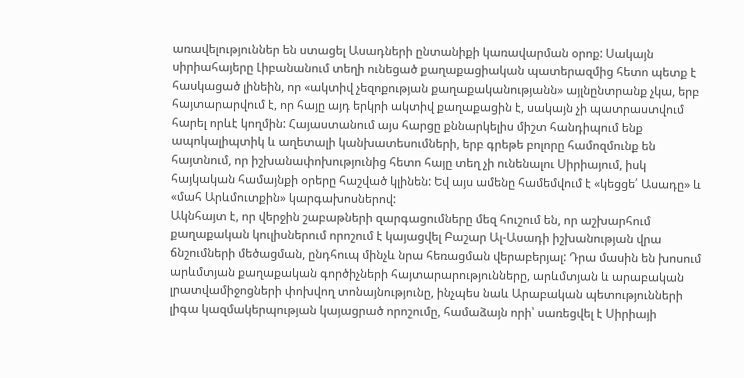առավելություններ են ստացել Ասադների ընտանիքի կառավարման օրոք: Սակայն սիրիահայերը Լիբանանում տեղի ունեցած քաղաքացիական պատերազմից հետո պետք է հասկացած լինեին, որ «ակտիվ չեզոքության քաղաքականությանն» այլնընտրանք չկա, երբ հայտարարվում է, որ հայը այդ երկրի ակտիվ քաղաքացին է, սակայն չի պատրաստվում հարել որևէ կողմին: Հայաստանում այս հարցը քննարկելիս միշտ հանդիպում ենք ապոկալիպտիկ և աղետալի կանխատեսումների, երբ գրեթե բոլորը համոզմունք են հայտնում, որ իշխանափոխությունից հետո հայը տեղ չի ունենալու Սիրիայում, իսկ հայկական համայնքի օրերը հաշված կլինեն: Եվ այս ամենը համեմվում է «կեցցե՛ Ասադը» և «մահ Արևմուտքին» կարգախոսներով:
Ակնհայտ է, որ վերջին շաբաթների զարգացումները մեզ հուշում են, որ աշխարհում քաղաքական կուլիսներում որոշում է կայացվել Բաշար Ալ-Ասադի իշխանության վրա ճնշումների մեծացման, ընդհուպ մինչև նրա հեռացման վերաբերյալ: Դրա մասին են խոսում արևմտյան քաղաքական գործիչների հայտարարությունները, արևմտյան և արաբական լրատվամիջոցների փոխվող տոնայնությունը, ինչպես նաև Արաբական պետությունների լիգա կազմակերպության կայացրած որոշումը, համաձայն որի՝ սառեցվել է Սիրիայի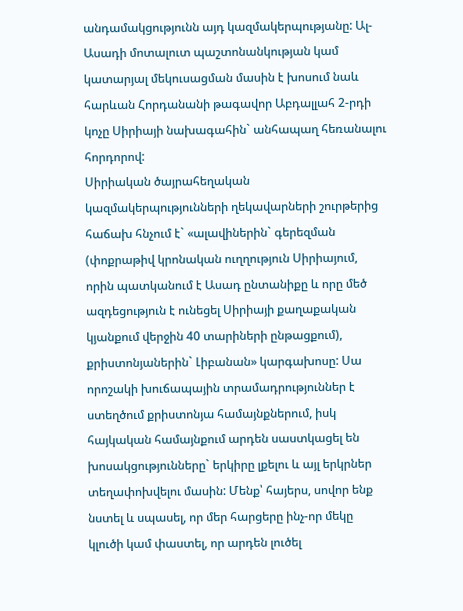անդամակցությունն այդ կազմակերպությանը: Ալ-Ասադի մոտալուտ պաշտոնանկության կամ կատարյալ մեկուսացման մասին է խոսում նաև հարևան Հորդանանի թագավոր Աբդալլահ 2-րդի կոչը Սիրիայի նախագահին` անհապաղ հեռանալու հորդորով:
Սիրիական ծայրահեղական կազմակերպությունների ղեկավարների շուրթերից հաճախ հնչում է` «ալավիներին` գերեզման (փոքրաթիվ կրոնական ուղղություն Սիրիայում, որին պատկանում է Ասադ ընտանիքը և որը մեծ ազդեցություն է ունեցել Սիրիայի քաղաքական կյանքում վերջին 40 տարիների ընթացքում), քրիստոնյաներին` Լիբանան» կարգախոսը: Սա որոշակի խուճապային տրամադրություններ է ստեղծում քրիստոնյա համայնքներում, իսկ հայկական համայնքում արդեն սաստկացել են խոսակցությունները` երկիրը լքելու և այլ երկրներ տեղափոխվելու մասին: Մենք՝ հայերս, սովոր ենք նստել և սպասել, որ մեր հարցերը ինչ-որ մեկը կլուծի կամ փաստել, որ արդեն լուծել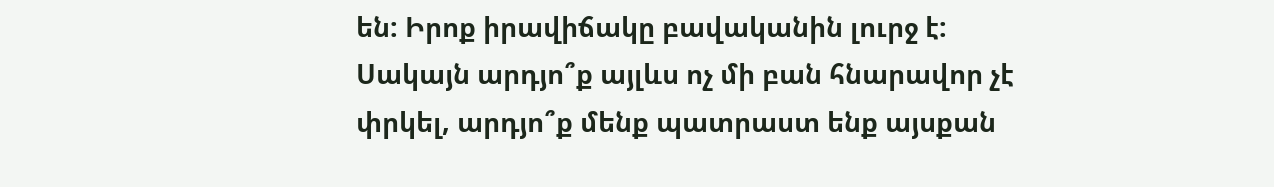են: Իրոք իրավիճակը բավականին լուրջ է: Սակայն արդյո՞ք այլևս ոչ մի բան հնարավոր չէ փրկել, արդյո՞ք մենք պատրաստ ենք այսքան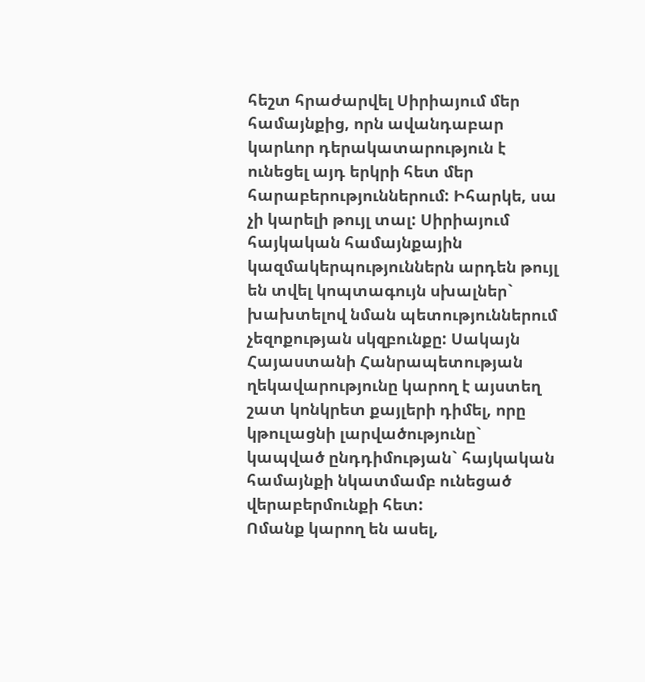հեշտ հրաժարվել Սիրիայում մեր համայնքից, որն ավանդաբար կարևոր դերակատարություն է ունեցել այդ երկրի հետ մեր հարաբերություններում: Իհարկե, սա չի կարելի թույլ տալ: Սիրիայում հայկական համայնքային կազմակերպություններն արդեն թույլ են տվել կոպտագույն սխալներ` խախտելով նման պետություններում չեզոքության սկզբունքը: Սակայն Հայաստանի Հանրապետության ղեկավարությունը կարող է այստեղ շատ կոնկրետ քայլերի դիմել, որը կթուլացնի լարվածությունը` կապված ընդդիմության` հայկական համայնքի նկատմամբ ունեցած վերաբերմունքի հետ:
Ոմանք կարող են ասել,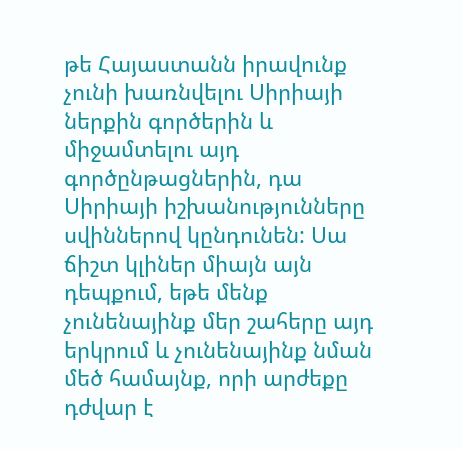թե Հայաստանն իրավունք չունի խառնվելու Սիրիայի ներքին գործերին և միջամտելու այդ գործընթացներին, դա Սիրիայի իշխանությունները սվիններով կընդունեն: Սա ճիշտ կլիներ միայն այն դեպքում, եթե մենք չունենայինք մեր շահերը այդ երկրում և չունենայինք նման մեծ համայնք, որի արժեքը դժվար է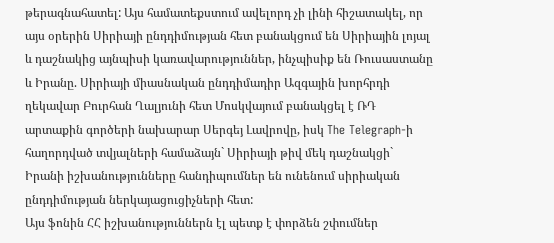թերագնահատել: Այս համատեքստում ավելորդ չի լինի հիշատակել, որ այս օրերին Սիրիայի ընդդիմության հետ բանակցում են Սիրիային լոյալ և դաշնակից այնպիսի կառավարություններ, ինչպիսիք են Ռուսաստանը և Իրանը. Սիրիայի միասնական ընդդիմադիր Ազգային խորհրդի ղեկավար Բուրհան Ղալյունի հետ Մոսկվայում բանակցել է ՌԴ արտաքին գործերի նախարար Սերգեյ Լավրովը, իսկ The Telegraph-ի հաղորդված տվյալների համաձայն` Սիրիայի թիվ մեկ դաշնակցի` Իրանի իշխանությունները հանդիպումներ են ունենում սիրիական ընդդիմության ներկայացուցիչների հետ:
Այս ֆոնին ՀՀ իշխանություններն էլ պետք է փորձեն շփումներ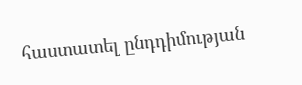հաստատել ընդդիմության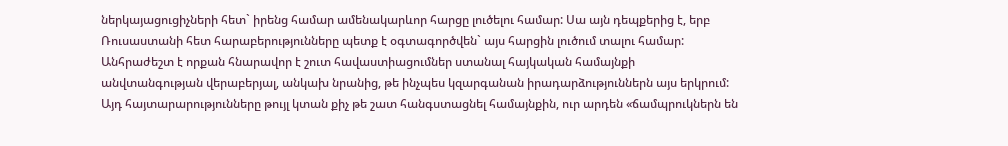ներկայացուցիչների հետ` իրենց համար ամենակարևոր հարցը լուծելու համար: Սա այն դեպքերից է, երբ Ռուսաստանի հետ հարաբերությունները պետք է օգտագործվեն` այս հարցին լուծում տալու համար: Անհրաժեշտ է որքան հնարավոր է շուտ հավաստիացումներ ստանալ հայկական համայնքի անվտանգության վերաբերյալ, անկախ նրանից, թե ինչպես կզարգանան իրադարձություններն այս երկրում: Այդ հայտարարությունները թույլ կտան քիչ թե շատ հանգստացնել համայնքին, ուր արդեն «ճամպրուկներն են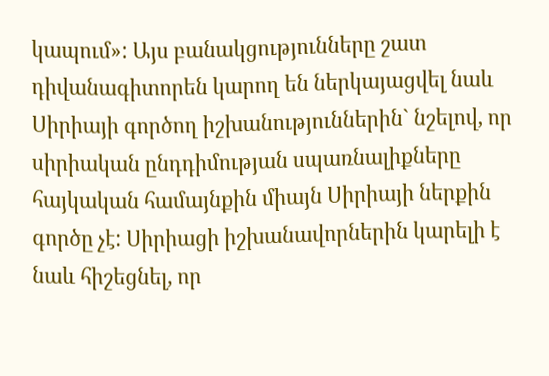կապում»: Այս բանակցությունները շատ դիվանագիտորեն կարող են ներկայացվել նաև Սիրիայի գործող իշխանություններին` նշելով, որ սիրիական ընդդիմության սպառնալիքները հայկական համայնքին միայն Սիրիայի ներքին գործը չէ: Սիրիացի իշխանավորներին կարելի է նաև հիշեցնել, որ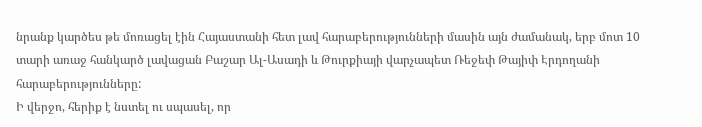նրանք կարծես թե մոռացել էին Հայաստանի հետ լավ հարաբերությունների մասին այն ժամանակ, երբ մոտ 10 տարի առաջ հանկարծ լավացան Բաշար Ալ-Ասադի և Թուրքիայի վարչապետ Ռեջեփ Թայիփ Էրդողանի հարաբերությունները:
Ի վերջո, հերիք է նստել ու սպասել, որ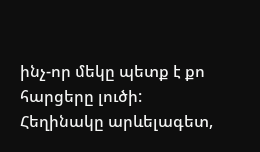ինչ-որ մեկը պետք է քո հարցերը լուծի:
Հեղինակը արևելագետ,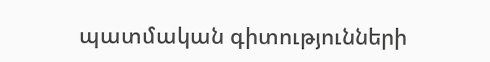պատմական գիտությունների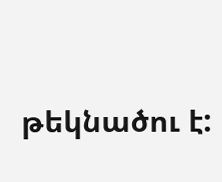թեկնածու է: